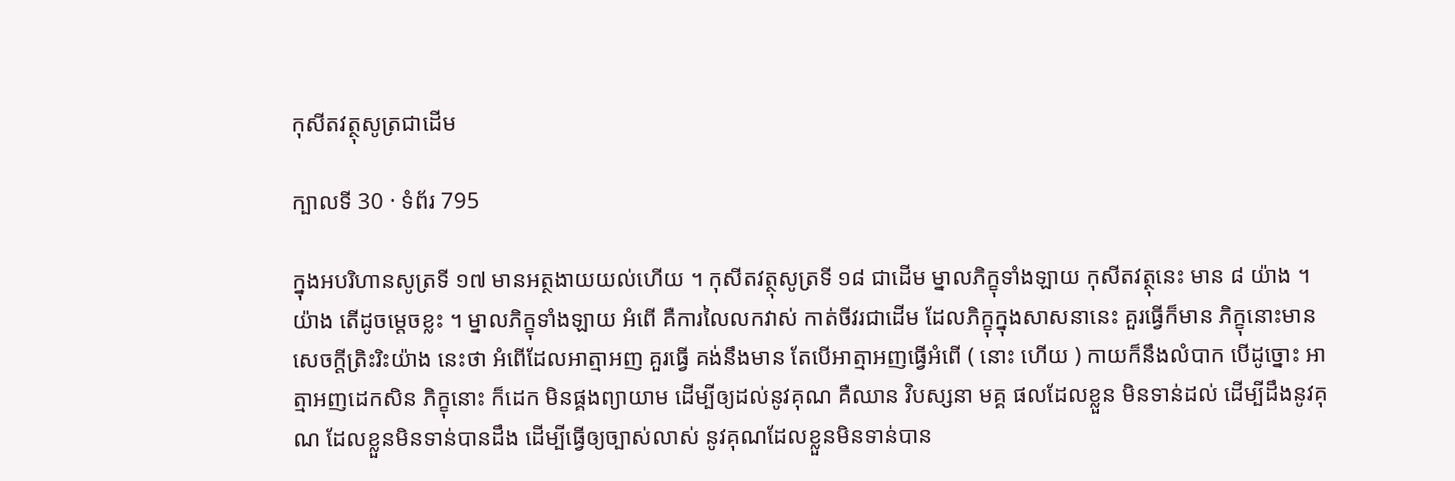កុសីតវត្ថុសូត្រជាដើម

ក្បាលទី 30 · ទំព័រ 795

ក្នុងអបរិហានសូត្រទី ១៧ មានអត្ថងាយយល់ហើយ ។ កុសីតវត្ថុសូត្រទី ១៨ ជាដើម ម្នាលភិក្ខុទាំងឡាយ កុសីតវត្ថុនេះ មាន ៨ យ៉ាង ។ យ៉ាង តើដូចម្តេចខ្លះ ។ ម្នាលភិក្ខុទាំងឡាយ អំពើ គឺការលៃលកវាស់ កាត់ចីវរជាដើម ដែលភិក្ខុក្នុងសាសនានេះ គួរធ្វើក៏មាន ភិក្ខុនោះមានសេចក្តីត្រិះរិះយ៉ាង នេះថា អំពើដែលអាត្មាអញ គួរធ្វើ គង់នឹងមាន តែបើអាត្មាអញធ្វើអំពើ ( នោះ ហើយ ) កាយក៏នឹងលំបាក បើដូច្នោះ អាត្មាអញដេកសិន ភិក្ខុនោះ ក៏ដេក មិនផ្គងព្យាយាម ដើម្បីឲ្យដល់នូវគុណ គឺឈាន វិបស្សនា មគ្គ ផលដែលខ្លួន មិនទាន់ដល់ ដើម្បីដឹងនូវគុណ ដែលខ្លួនមិនទាន់បានដឹង ដើម្បីធ្វើឲ្យច្បាស់លាស់ នូវគុណដែលខ្លួនមិនទាន់បាន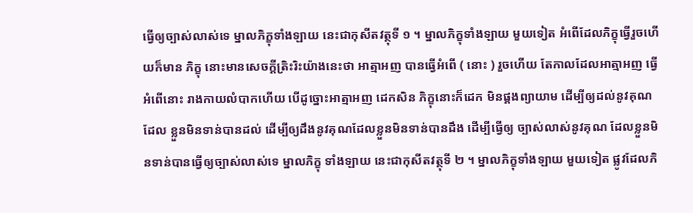ធ្វើឲ្យច្បាស់លាស់ទេ ម្នាលភិក្ខុទាំងឡាយ នេះជាកុសីតវត្ថុទី ១ ។ ម្នាលភិក្ខុទាំងឡាយ មួយទៀត អំពើដែលភិក្ខុធ្វើរួចហើយក៏មាន ភិក្ខុ នោះមានសេចក្តីត្រិះរិះយ៉ាងនេះថា អាត្មាអញ បានធ្វើអំពើ ( នោះ ) រួចហើយ តែកាលដែលអាត្មាអញ ធ្វើអំពើនោះ រាងកាយលំបាកហើយ បើដូច្នោះអាត្មាអញ ដេកសិន ភិក្ខុនោះក៏ដេក មិនផ្គងព្យាយាម ដើម្បីឲ្យដល់នូវគុណ ដែល ខ្លួនមិនទាន់បានដល់ ដើម្បីឲ្យដឹងនូវគុណដែលខ្លួនមិនទាន់បានដឹង ដើម្បីធ្វើឲ្យ ច្បាស់លាស់នូវគុណ ដែលខ្លួនមិនទាន់បានធ្វើឲ្យច្បាស់លាស់ទេ ម្នាលភិក្ខុ ទាំងឡាយ នេះជាកុសីតវត្ថុទី ២ ។ ម្នាលភិក្ខុទាំងឡាយ មួយទៀត ផ្លូវដែលភិ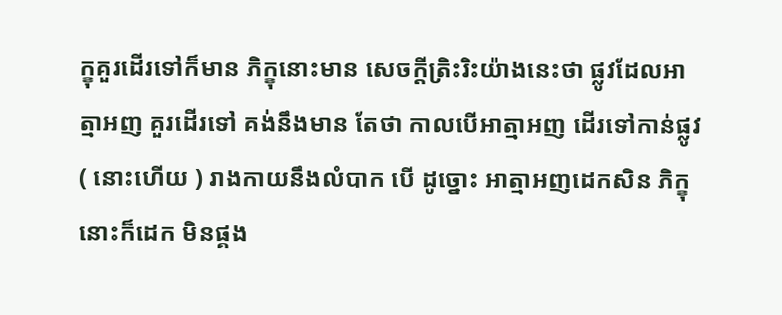ក្ខុគួរដើរទៅក៏មាន ភិក្ខុនោះមាន សេចក្តីត្រិះរិះយ៉ាងនេះថា ផ្លូវដែលអាត្មាអញ គួរដើរទៅ គង់នឹងមាន តែថា កាលបើអាត្មាអញ ដើរទៅកាន់ផ្លូវ ( នោះហើយ ) រាងកាយនឹងលំបាក បើ ដូច្នោះ អាត្មាអញដេកសិន ភិក្ខុនោះក៏ដេក មិនផ្គង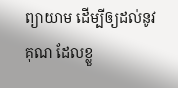ព្យាយាម ដើម្បីឲ្យដល់នូវ គុណ ដែលខ្លួ